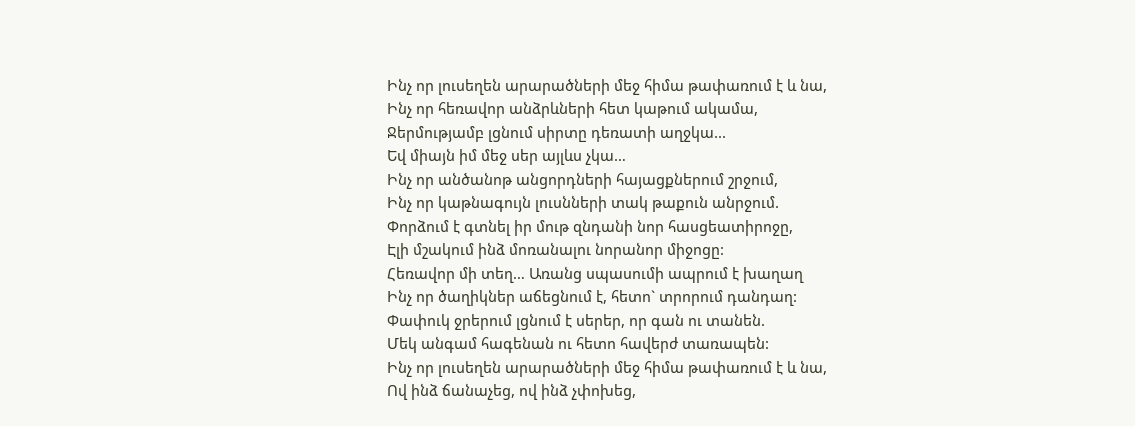Ինչ որ լուսեղեն արարածների մեջ հիմա թափառում է և նա,
Ինչ որ հեռավոր անձրևների հետ կաթում ակամա,
Ջերմությամբ լցնում սիրտը դեռատի աղջկա...
Եվ միայն իմ մեջ սեր այլևս չկա…
Ինչ որ անծանոթ անցորդների հայացքներում շրջում,
Ինչ որ կաթնագույն լուսնների տակ թաքուն անրջում.
Փորձում է գտնել իր մութ զնդանի նոր հասցեատիրոջը,
Էլի մշակում ինձ մոռանալու նորանոր միջոցը:
Հեռավոր մի տեղ… Առանց սպասումի ապրում է խաղաղ
Ինչ որ ծաղիկներ աճեցնում է, հետո` տրորում դանդաղ:
Փափուկ ջրերում լցնում է սերեր, որ գան ու տանեն.
Մեկ անգամ հագենան ու հետո հավերժ տառապեն:
Ինչ որ լուսեղեն արարածների մեջ հիմա թափառում է և նա,
Ով ինձ ճանաչեց, ով ինձ չփոխեց,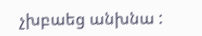չխբաեց անխնա :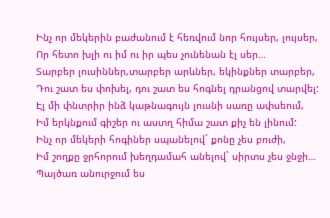Ինչ որ մեկերին բաժանում է հեռվում նոր հույսեր, լույսեր,
Որ հետո խլի ու իմ ու իր պես չունենան էլ սեր…
Տարբեր լուսիններ,տարբեր արևներ, եկինքներ տարբեր,
Դու շատ ես փոխել, դու շատ ես հոգնել դրանցով տարվել:
Էլ մի փնտրիր ինձ կաթնագույն լուսնի սառը ափսեում,
Իմ երկնքում գիշեր ու աստղ հիմա շատ քիչ են լինում:
Ինչ որ մեկերի հոգիներ սպանելով` քոնը չես բուժի,
Իմ շողքը ջրհորում խեղդամահ անելով` սիրտս չես ջնջի…
Պայծառ անուրջում ես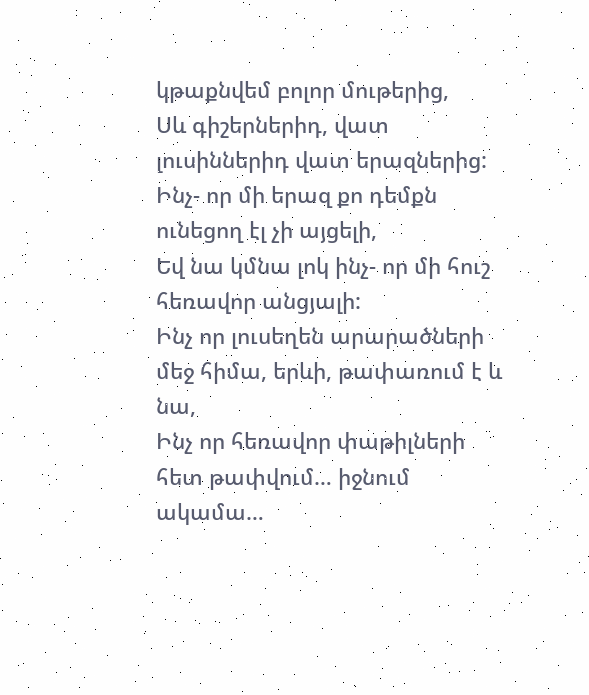կթաքնվեմ բոլոր մութերից,
Սև գիշերներիդ, վատ լուսիններիդ վատ երազներից:
Ինչ- որ մի երազ քո դեմքն ունեցող էլ չի այցելի,
Եվ նա կմնա լոկ ինչ- որ մի հուշ հեռավոր անցյալի:
Ինչ որ լուսեղեն արարածների մեջ հիմա, երևի, թափառում է և նա,
Ինչ որ հեռավոր փաթիլների հետ թափվում… իջնում ակամա…